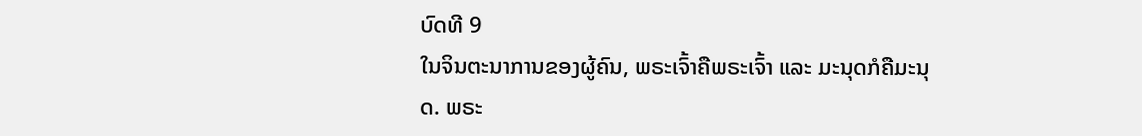ບົດທີ 9
ໃນຈິນຕະນາການຂອງຜູ້ຄົນ, ພຣະເຈົ້າຄືພຣະເຈົ້າ ແລະ ມະນຸດກໍຄືມະນຸດ. ພຣະ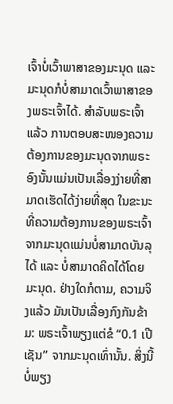ເຈົ້າບໍ່ເວົ້າພາສາຂອງມະນຸດ ແລະ ມະນຸດກໍບໍ່ສາມາດເວົ້າພາສາຂອງພຣະເຈົ້າໄດ້. ສໍາລັບພຣະເຈົ້າແລ້ວ ການຕອບສະໜອງຄວາມຕ້ອງການຂອງມະນຸດຈາກພຣະອົງນັ້ນແມ່ນເປັນເລື່ອງງ່າຍທີ່ສາມາດເຮັດໄດ້ງ່າຍທີ່ສຸດ ໃນຂະນະທີ່ຄວາມຕ້ອງການຂອງພຣະເຈົ້າຈາກມະນຸດແມ່ນບໍ່ສາມາດບັນລຸໄດ້ ແລະ ບໍ່ສາມາດຄິດໄດ້ໂດຍມະນຸດ. ຢ່າງໃດກໍຕາມ, ຄວາມຈິງແລ້ວ ມັນເປັນເລື່ອງກົງກັນຂ້າມ: ພຣະເຈົ້າພຽງແຕ່ຂໍ “0.1 ເປີເຊັນ” ຈາກມະນຸດເທົ່ານັ້ນ. ສິ່ງນີ້ບໍ່ພຽງ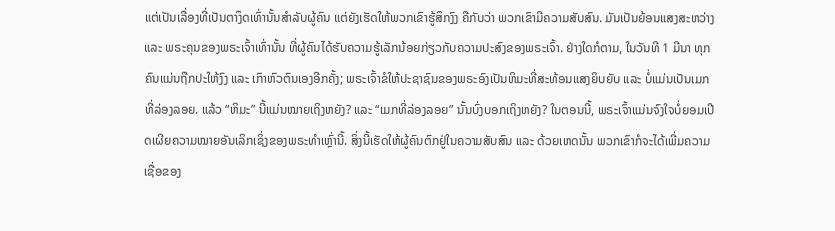ແຕ່ເປັນເລື່ອງທີ່ເປັນຕາງຶດເທົ່ານັ້ນສໍາລັບຜູ້ຄົນ ແຕ່ຍັງເຮັດໃຫ້ພວກເຂົາຮູ້ສຶກງົງ ຄືກັບວ່າ ພວກເຂົາມີຄວາມສັບສົນ. ມັນເປັນຍ້ອນແສງສະຫວ່າງ ແລະ ພຣະຄຸນຂອງພຣະເຈົ້າເທົ່ານັ້ນ ທີ່ຜູ້ຄົນໄດ້ຮັບຄວາມຮູ້ເລັກນ້ອຍກ່ຽວກັບຄວາມປະສົງຂອງພຣະເຈົ້າ. ຢ່າງໃດກໍຕາມ, ໃນວັນທີ 1 ມີນາ ທຸກຄົນແມ່ນຖືກປະໃຫ້ງົງ ແລະ ເກົາຫົວຕົນເອງອີກຄັ້ງ; ພຣະເຈົ້າຂໍໃຫ້ປະຊາຊົນຂອງພຣະອົງເປັນຫິມະທີ່ສະທ້ອນແສງຍິບຍັບ ແລະ ບໍ່ແມ່ນເປັນເມກທີ່ລ່ອງລອຍ. ແລ້ວ “ຫິມະ” ນີ້ແມ່ນໝາຍເຖິງຫຍັງ? ແລະ “ເມກທີ່ລ່ອງລອຍ” ນັ້ນບົ່ງບອກເຖິງຫຍັງ? ໃນຕອນນີ້, ພຣະເຈົ້າແມ່ນຈົງໃຈບໍ່ຍອມເປີດເຜີຍຄວາມໝາຍອັນເລິກເຊິ່ງຂອງພຣະທໍາເຫຼົ່ານີ້. ສິ່ງນີ້ເຮັດໃຫ້ຜູ້ຄົນຕົກຢູ່ໃນຄວາມສັບສົນ ແລະ ດ້ວຍເຫດນັ້ນ ພວກເຂົາກໍຈະໄດ້ເພີ່ມຄວາມເຊື່ອຂອງ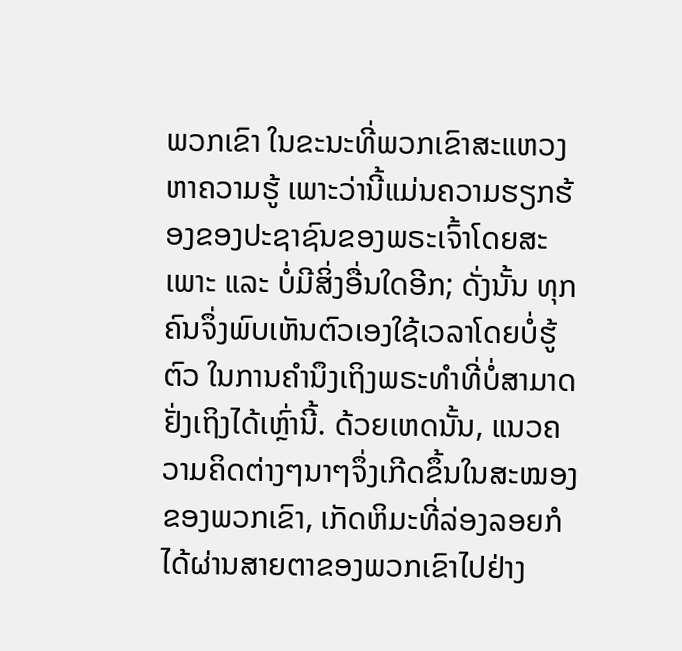ພວກເຂົາ ໃນຂະນະທີ່ພວກເຂົາສະແຫວງຫາຄວາມຮູ້ ເພາະວ່ານີ້ແມ່ນຄວາມຮຽກຮ້ອງຂອງປະຊາຊົນຂອງພຣະເຈົ້າໂດຍສະເພາະ ແລະ ບໍ່ມີສິ່ງອື່ນໃດອີກ; ດັ່ງນັ້ນ ທຸກຄົນຈຶ່ງພົບເຫັນຕົວເອງໃຊ້ເວລາໂດຍບໍ່ຮູ້ຕົວ ໃນການຄໍານຶງເຖິງພຣະທໍາທີ່ບໍ່ສາມາດຢັ່ງເຖິງໄດ້ເຫຼົ່ານີ້. ດ້ວຍເຫດນັ້ນ, ແນວຄວາມຄິດຕ່າງໆນາໆຈຶ່ງເກີດຂຶ້ນໃນສະໝອງຂອງພວກເຂົາ, ເກັດຫິມະທີ່ລ່ອງລອຍກໍໄດ້ຜ່ານສາຍຕາຂອງພວກເຂົາໄປຢ່າງ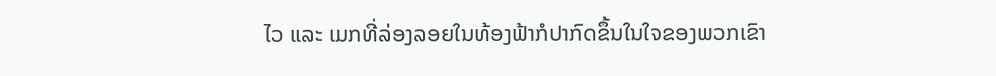ໄວ ແລະ ເມກທີ່ລ່ອງລອຍໃນທ້ອງຟ້າກໍປາກົດຂຶ້ນໃນໃຈຂອງພວກເຂົາ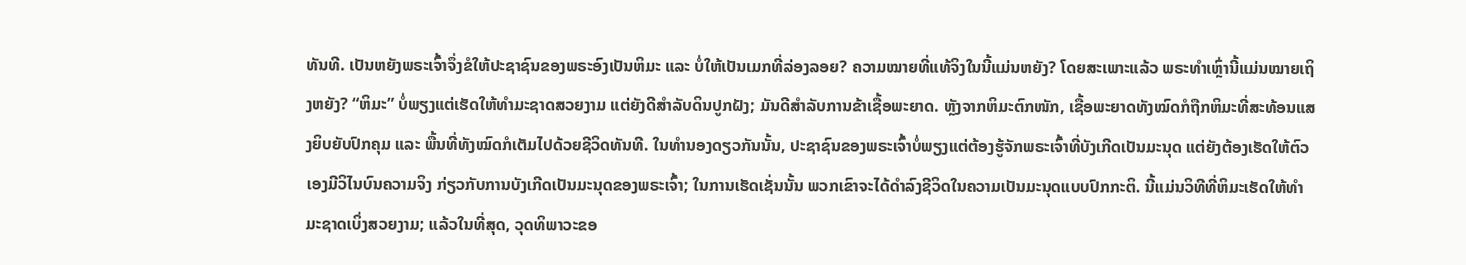ທັນທີ. ເປັນຫຍັງພຣະເຈົ້າຈຶ່ງຂໍໃຫ້ປະຊາຊົນຂອງພຣະອົງເປັນຫິມະ ແລະ ບໍ່ໃຫ້ເປັນເມກທີ່ລ່ອງລອຍ? ຄວາມໝາຍທີ່ແທ້ຈິງໃນນີ້ແມ່ນຫຍັງ? ໂດຍສະເພາະແລ້ວ ພຣະທໍາເຫຼົ່ານີ້ແມ່ນໝາຍເຖິງຫຍັງ? “ຫິມະ” ບໍ່ພຽງແຕ່ເຮັດໃຫ້ທໍາມະຊາດສວຍງາມ ແຕ່ຍັງດີສໍາລັບດິນປູກຝັງ; ມັນດີສໍາລັບການຂ້າເຊື້ອພະຍາດ. ຫຼັງຈາກຫິມະຕົກໜັກ, ເຊື້ອພະຍາດທັງໝົດກໍຖືກຫິມະທີ່ສະທ້ອນແສງຍິບຍັບປົກຄຸມ ແລະ ພື້ນທີ່ທັງໝົດກໍເຕັມໄປດ້ວຍຊີວິດທັນທີ. ໃນທໍານອງດຽວກັນນັ້ນ, ປະຊາຊົນຂອງພຣະເຈົ້າບໍ່ພຽງແຕ່ຕ້ອງຮູ້ຈັກພຣະເຈົ້າທີ່ບັງເກີດເປັນມະນຸດ ແຕ່ຍັງຕ້ອງເຮັດໃຫ້ຕົວເອງມີວິໄນບົນຄວາມຈິງ ກ່ຽວກັບການບັງເກີດເປັນມະນຸດຂອງພຣະເຈົ້າ; ໃນການເຮັດເຊັ່ນນັ້ນ ພວກເຂົາຈະໄດ້ດໍາລົງຊີວິດໃນຄວາມເປັນມະນຸດແບບປົກກະຕິ. ນີ້ແມ່ນວິທີທີ່ຫິມະເຮັດໃຫ້ທໍາມະຊາດເບິ່ງສວຍງາມ; ແລ້ວໃນທີ່ສຸດ, ວຸດທິພາວະຂອ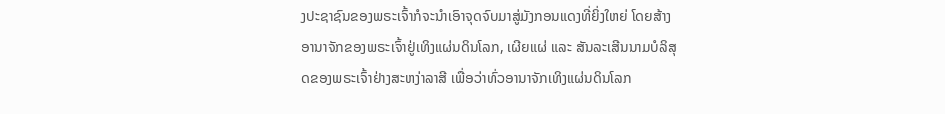ງປະຊາຊົນຂອງພຣະເຈົ້າກໍຈະນໍາເອົາຈຸດຈົບມາສູ່ມັງກອນແດງທີ່ຍິ່ງໃຫຍ່ ໂດຍສ້າງອານາຈັກຂອງພຣະເຈົ້າຢູ່ເທິງແຜ່ນດິນໂລກ, ເຜີຍແຜ່ ແລະ ສັນລະເສີນນາມບໍລິສຸດຂອງພຣະເຈົ້າຢ່າງສະຫງ່າລາສີ ເພື່ອວ່າທົ່ວອານາຈັກເທິງແຜ່ນດິນໂລກ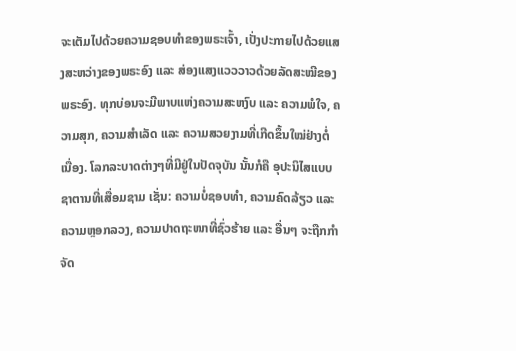ຈະເຕັມໄປດ້ວຍຄວາມຊອບທໍາຂອງພຣະເຈົ້າ, ເປັ່ງປະກາຍໄປດ້ວຍແສງສະຫວ່າງຂອງພຣະອົງ ແລະ ສ່ອງແສງແວວວາວດ້ວຍລັດສະໝີຂອງພຣະອົງ. ທຸກບ່ອນຈະມີພາບແຫ່ງຄວາມສະຫງົບ ແລະ ຄວາມພໍໃຈ, ຄວາມສຸກ, ຄວາມສໍາເລັດ ແລະ ຄວາມສວຍງາມທີ່ເກີດຂຶ້ນໃໝ່ຢ່າງຕໍ່ເນື່ອງ. ໂລກລະບາດຕ່າງໆທີ່ມີຢູ່ໃນປັດຈຸບັນ ນັ້ນກໍຄື ອຸປະນິໄສແບບຊາຕານທີ່ເສື່ອມຊາມ ເຊັ່ນ: ຄວາມບໍ່ຊອບທໍາ, ຄວາມຄົດລ້ຽວ ແລະ ຄວາມຫຼອກລວງ, ຄວາມປາດຖະໜາທີ່ຊົ່ວຮ້າຍ ແລະ ອື່ນໆ ຈະຖືກກໍາຈັດ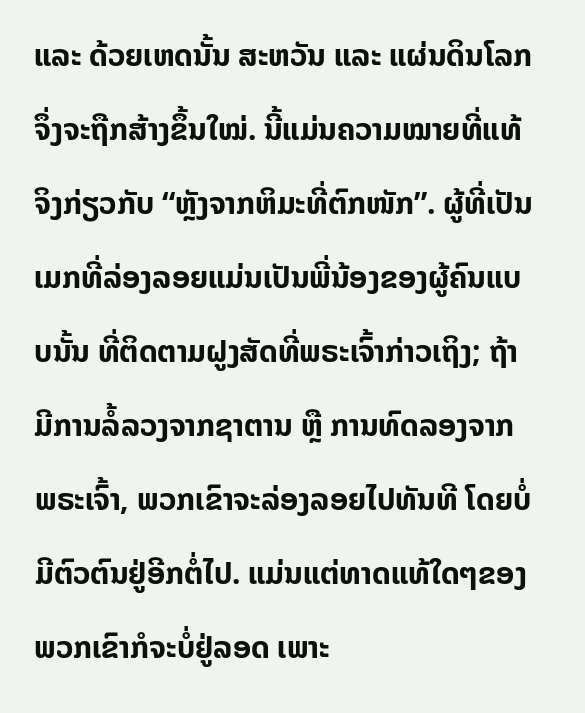ແລະ ດ້ວຍເຫດນັ້ນ ສະຫວັນ ແລະ ແຜ່ນດິນໂລກຈຶ່ງຈະຖືກສ້າງຂຶ້ນໃໝ່. ນີ້ແມ່ນຄວາມໝາຍທີ່ແທ້ຈິງກ່ຽວກັບ “ຫຼັງຈາກຫິມະທີ່ຕົກໜັກ”. ຜູ້ທີ່ເປັນເມກທີ່ລ່ອງລອຍແມ່ນເປັນພີ່ນ້ອງຂອງຜູ້ຄົນແບບນັ້ນ ທີ່ຕິດຕາມຝູງສັດທີ່ພຣະເຈົ້າກ່າວເຖິງ; ຖ້າມີການລໍ້ລວງຈາກຊາຕານ ຫຼື ການທົດລອງຈາກພຣະເຈົ້າ, ພວກເຂົາຈະລ່ອງລອຍໄປທັນທີ ໂດຍບໍ່ມີຕົວຕົນຢູ່ອີກຕໍ່ໄປ. ແມ່ນແຕ່ທາດແທ້ໃດໆຂອງພວກເຂົາກໍຈະບໍ່ຢູ່ລອດ ເພາະ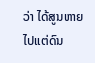ວ່າ ໄດ້ສູນຫາຍໄປແຕ່ດົນ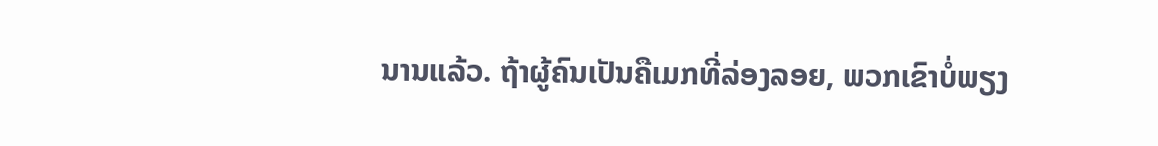ນານແລ້ວ. ຖ້າຜູ້ຄົນເປັນຄືເມກທີ່ລ່ອງລອຍ, ພວກເຂົາບໍ່ພຽງ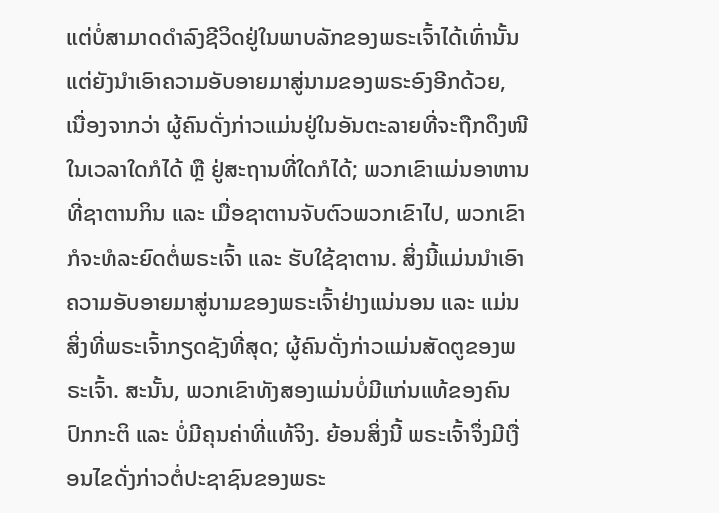ແຕ່ບໍ່ສາມາດດໍາລົງຊີວິດຢູ່ໃນພາບລັກຂອງພຣະເຈົ້າໄດ້ເທົ່ານັ້ນ ແຕ່ຍັງນໍາເອົາຄວາມອັບອາຍມາສູ່ນາມຂອງພຣະອົງອີກດ້ວຍ, ເນື່ອງຈາກວ່າ ຜູ້ຄົນດັ່ງກ່າວແມ່ນຢູ່ໃນອັນຕະລາຍທີ່ຈະຖືກດຶງໜີໃນເວລາໃດກໍໄດ້ ຫຼື ຢູ່ສະຖານທີ່ໃດກໍໄດ້; ພວກເຂົາແມ່ນອາຫານທີ່ຊາຕານກິນ ແລະ ເມື່ອຊາຕານຈັບຕົວພວກເຂົາໄປ, ພວກເຂົາກໍຈະທໍລະຍົດຕໍ່ພຣະເຈົ້າ ແລະ ຮັບໃຊ້ຊາຕານ. ສິ່ງນີ້ແມ່ນນໍາເອົາຄວາມອັບອາຍມາສູ່ນາມຂອງພຣະເຈົ້າຢ່າງແນ່ນອນ ແລະ ແມ່ນສິ່ງທີ່ພຣະເຈົ້າກຽດຊັງທີ່ສຸດ; ຜູ້ຄົນດັ່ງກ່າວແມ່ນສັດຕູຂອງພຣະເຈົ້າ. ສະນັ້ນ, ພວກເຂົາທັງສອງແມ່ນບໍ່ມີແກ່ນແທ້ຂອງຄົນປົກກະຕິ ແລະ ບໍ່ມີຄຸນຄ່າທີ່ແທ້ຈິງ. ຍ້ອນສິ່ງນີ້ ພຣະເຈົ້າຈຶ່ງມີເງື່ອນໄຂດັ່ງກ່າວຕໍ່ປະຊາຊົນຂອງພຣະ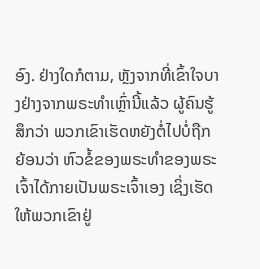ອົງ. ຢ່າງໃດກໍຕາມ, ຫຼັງຈາກທີ່ເຂົ້າໃຈບາງຢ່າງຈາກພຣະທໍາເຫຼົ່ານີ້ແລ້ວ ຜູ້ຄົນຮູ້ສຶກວ່າ ພວກເຂົາເຮັດຫຍັງຕໍ່ໄປບໍ່ຖືກ ຍ້ອນວ່າ ຫົວຂໍ້ຂອງພຣະທໍາຂອງພຣະເຈົ້າໄດ້ກາຍເປັນພຣະເຈົ້າເອງ ເຊິ່ງເຮັດໃຫ້ພວກເຂົາຢູ່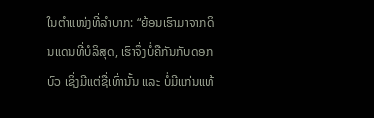ໃນຕໍາແໜ່ງທີ່ລໍາບາກ: “ຍ້ອນເຮົາມາຈາກດິນແດນທີ່ບໍລິສຸດ, ເຮົາຈຶ່ງບໍ່ຄືກັນກັບດອກບົວ ເຊິ່ງມີແຕ່ຊື່ເທົ່ານັ້ນ ແລະ ບໍ່ມີແກ່ນແທ້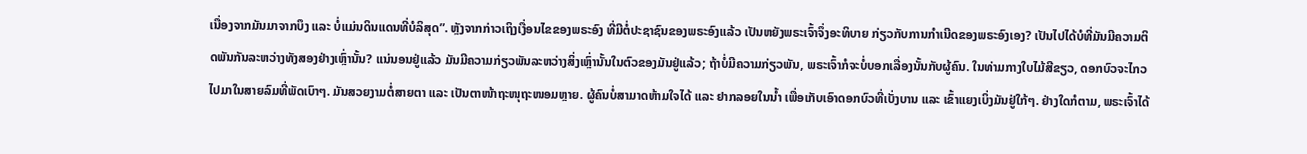ເນື່ອງຈາກມັນມາຈາກບຶງ ແລະ ບໍ່ແມ່ນດິນແດນທີ່ບໍລິສຸດ”. ຫຼັງຈາກກ່າວເຖິງເງື່ອນໄຂຂອງພຣະອົງ ທີ່ມີຕໍ່ປະຊາຊົນຂອງພຣະອົງແລ້ວ ເປັນຫຍັງພຣະເຈົ້າຈຶ່ງອະທິບາຍ ກ່ຽວກັບການກໍາເນີດຂອງພຣະອົງເອງ? ເປັນໄປໄດ້ບໍທີ່ມັນມີຄວາມຕິດພັນກັນລະຫວ່າງທັງສອງຢ່າງເຫຼົ່ານັ້ນ? ແນ່ນອນຢູ່ແລ້ວ ມັນມີຄວາມກ່ຽວພັນລະຫວ່າງສິ່ງເຫຼົ່ານັ້ນໃນຕົວຂອງມັນຢູ່ແລ້ວ; ຖ້າບໍ່ມີຄວາມກ່ຽວພັນ, ພຣະເຈົ້າກໍຈະບໍ່ບອກເລື່ອງນັ້ນກັບຜູ້ຄົນ. ໃນທ່າມກາງໃບໄມ້ສີຂຽວ, ດອກບົວຈະໄກວໄປມາໃນສາຍລົມທີ່ພັດເບົາໆ. ມັນສວຍງາມຕໍ່ສາຍຕາ ແລະ ເປັນຕາໜ້າຖະໜຸຖະໜອມຫຼາຍ. ຜູ້ຄົນບໍ່ສາມາດຫ້າມໃຈໄດ້ ແລະ ຢາກລອຍໃນນໍ້າ ເພື່ອເກັບເອົາດອກບົວທີ່ເບັ່ງບານ ແລະ ເຂົ້າແຍງເບິ່ງມັນຢູ່ໃກ້ໆ. ຢ່າງໃດກໍຕາມ, ພຣະເຈົ້າໄດ້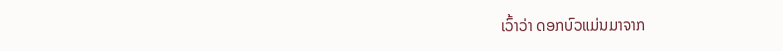ເວົ້າວ່າ ດອກບົວແມ່ນມາຈາກ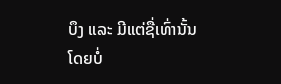ບຶງ ແລະ ມີແຕ່ຊື່ເທົ່ານັ້ນ ໂດຍບໍ່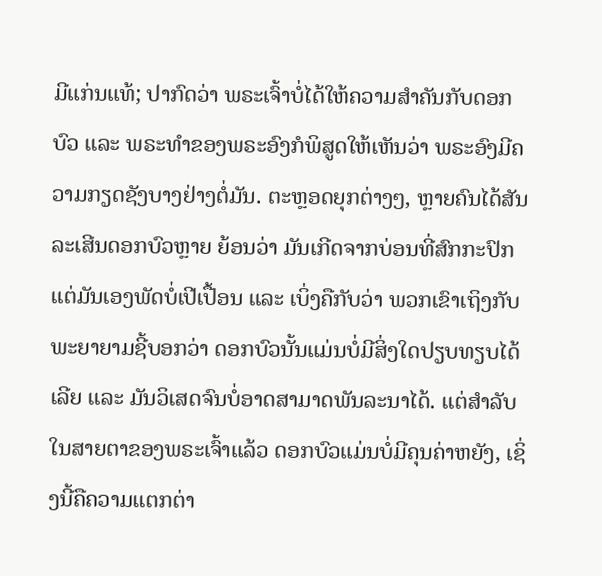ມີແກ່ນແທ້; ປາກົດວ່າ ພຣະເຈົ້າບໍ່ໄດ້ໃຫ້ຄວາມສໍາຄັນກັບດອກບົວ ແລະ ພຣະທໍາຂອງພຣະອົງກໍພິສູດໃຫ້ເຫັນວ່າ ພຣະອົງມີຄວາມກຽດຊັງບາງຢ່າງຕໍ່ມັນ. ຕະຫຼອດຍຸກຕ່າງໆ, ຫຼາຍຄົນໄດ້ສັນລະເສີນດອກບົວຫຼາຍ ຍ້ອນວ່າ ມັນເກີດຈາກບ່ອນທີ່ສົກກະປົກ ແຕ່ມັນເອງພັດບໍ່ເປີເປື້ອນ ແລະ ເບິ່ງຄືກັບວ່າ ພວກເຂົາເຖິງກັບພະຍາຍາມຊີ້ບອກວ່າ ດອກບົວນັ້ນແມ່ນບໍ່ມີສິ່ງໃດປຽບທຽບໄດ້ເລີຍ ແລະ ມັນວິເສດຈົນບໍ່ອາດສາມາດພັນລະນາໄດ້. ແຕ່ສໍາລັບໃນສາຍຕາຂອງພຣະເຈົ້າແລ້ວ ດອກບົວແມ່ນບໍ່ມີຄຸນຄ່າຫຍັງ, ເຊິ່ງນີ້ຄືຄວາມແຕກຕ່າ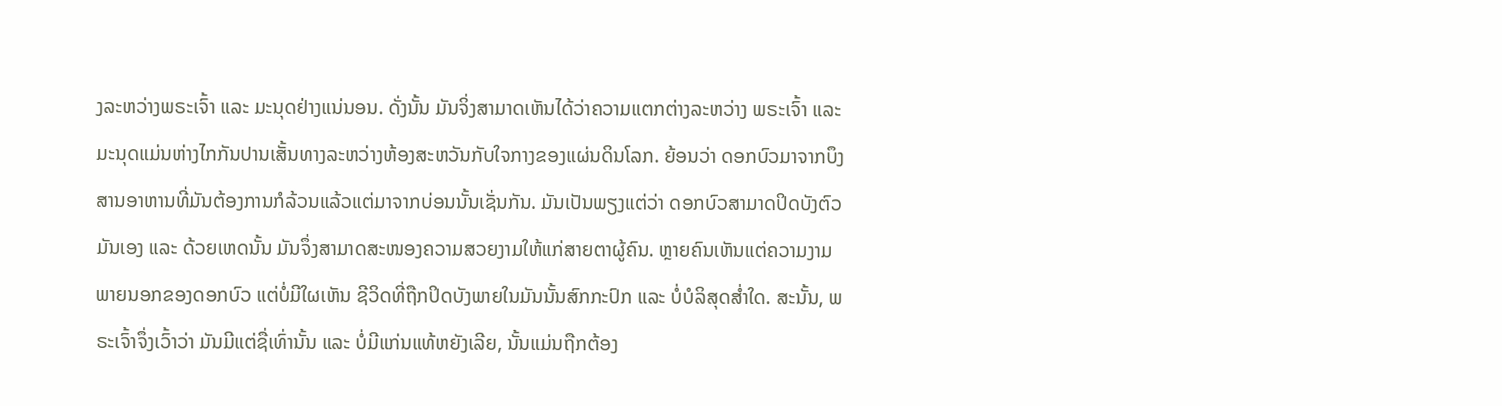ງລະຫວ່າງພຣະເຈົ້າ ແລະ ມະນຸດຢ່າງແນ່ນອນ. ດັ່ງນັ້ນ ມັນຈິ່ງສາມາດເຫັນໄດ້ວ່າຄວາມແຕກຕ່າງລະຫວ່າງ ພຣະເຈົ້າ ແລະ ມະນຸດແມ່ນຫ່າງໄກກັນປານເສັ້ນທາງລະຫວ່າງຫ້ອງສະຫວັນກັບໃຈກາງຂອງແຜ່ນດິນໂລກ. ຍ້ອນວ່າ ດອກບົວມາຈາກບຶງ ສານອາຫານທີ່ມັນຕ້ອງການກໍລ້ວນແລ້ວແຕ່ມາຈາກບ່ອນນັ້ນເຊັ່ນກັນ. ມັນເປັນພຽງແຕ່ວ່າ ດອກບົວສາມາດປິດບັງຕົວມັນເອງ ແລະ ດ້ວຍເຫດນັ້ນ ມັນຈຶ່ງສາມາດສະໜອງຄວາມສວຍງາມໃຫ້ແກ່ສາຍຕາຜູ້ຄົນ. ຫຼາຍຄົນເຫັນແຕ່ຄວາມງາມພາຍນອກຂອງດອກບົວ ແຕ່ບໍ່ມີໃຜເຫັນ ຊີວິດທີ່ຖືກປິດບັງພາຍໃນມັນນັ້ນສົກກະປົກ ແລະ ບໍ່ບໍລິສຸດສໍ່າໃດ. ສະນັ້ນ, ພຣະເຈົ້າຈຶ່ງເວົ້າວ່າ ມັນມີແຕ່ຊື່ເທົ່ານັ້ນ ແລະ ບໍ່ມີແກ່ນແທ້ຫຍັງເລີຍ, ນັ້ນແມ່ນຖືກຕ້ອງ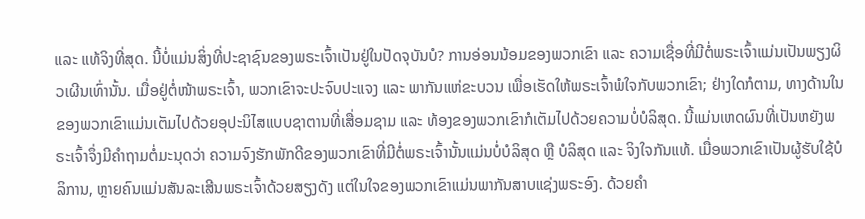ແລະ ແທ້ຈິງທີ່ສຸດ. ນີ້ບໍ່ແມ່ນສິ່ງທີ່ປະຊາຊົນຂອງພຣະເຈົ້າເປັນຢູ່ໃນປັດຈຸບັນບໍ? ການອ່ອນນ້ອມຂອງພວກເຂົາ ແລະ ຄວາມເຊື່ອທີ່ມີຕໍ່ພຣະເຈົ້າແມ່ນເປັນພຽງຜິວເຜີນເທົ່ານັ້ນ. ເມື່ອຢູ່ຕໍ່ໜ້າພຣະເຈົ້າ, ພວກເຂົາຈະປະຈົບປະແຈງ ແລະ ພາກັນແຫ່ຂະບວນ ເພື່ອເຮັດໃຫ້ພຣະເຈົ້າພໍໃຈກັບພວກເຂົາ; ຢ່າງໃດກໍຕາມ, ທາງດ້ານໃນ ຂອງພວກເຂົາແມ່ນເຕັມໄປດ້ວຍອຸປະນິໄສແບບຊາຕານທີ່ເສື່ອມຊາມ ແລະ ທ້ອງຂອງພວກເຂົາກໍເຕັມໄປດ້ວຍຄວາມບໍ່ບໍລິສຸດ. ນີ້ແມ່ນເຫດຜົນທີ່ເປັນຫຍັງພຣະເຈົ້າຈຶ່ງມີຄໍາຖາມຕໍ່ມະນຸດວ່າ ຄວາມຈົງຮັກພັກດີຂອງພວກເຂົາທີ່ມີຕໍ່ພຣະເຈົ້ານັ້ນແມ່ນບໍ່ບໍລິສຸດ ຫຼື ບໍລິສຸດ ແລະ ຈິງໃຈກັນແທ້. ເມື່ອພວກເຂົາເປັນຜູ້ຮັບໃຊ້ບໍລິການ, ຫຼາຍຄົນແມ່ນສັນລະເສີນພຣະເຈົ້າດ້ວຍສຽງດັງ ແຕ່ໃນໃຈຂອງພວກເຂົາແມ່ນພາກັນສາບແຊ່ງພຣະອົງ. ດ້ວຍຄໍາ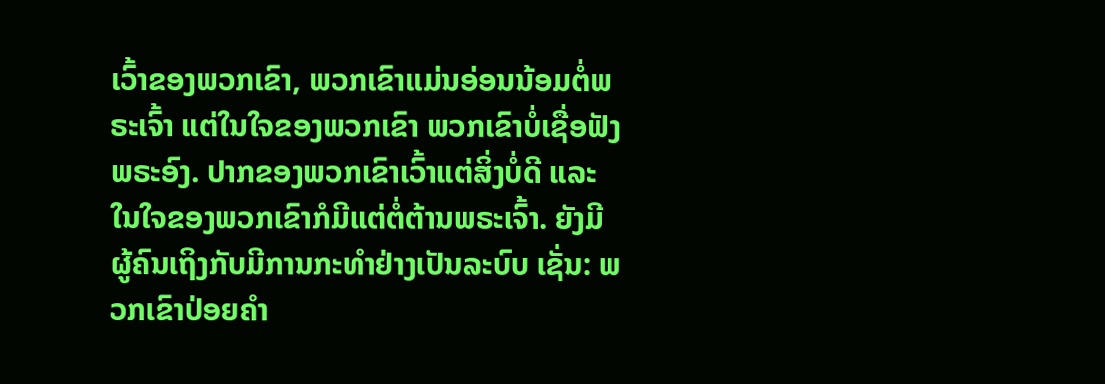ເວົ້າຂອງພວກເຂົາ, ພວກເຂົາແມ່ນອ່ອນນ້ອມຕໍ່ພຣະເຈົ້າ ແຕ່ໃນໃຈຂອງພວກເຂົາ ພວກເຂົາບໍ່ເຊື່ອຟັງພຣະອົງ. ປາກຂອງພວກເຂົາເວົ້າແຕ່ສິ່ງບໍ່ດີ ແລະ ໃນໃຈຂອງພວກເຂົາກໍມີແຕ່ຕໍ່ຕ້ານພຣະເຈົ້າ. ຍັງມີຜູ້ຄົນເຖິງກັບມີການກະທໍາຢ່າງເປັນລະບົບ ເຊັ່ນ: ພວກເຂົາປ່ອຍຄໍາ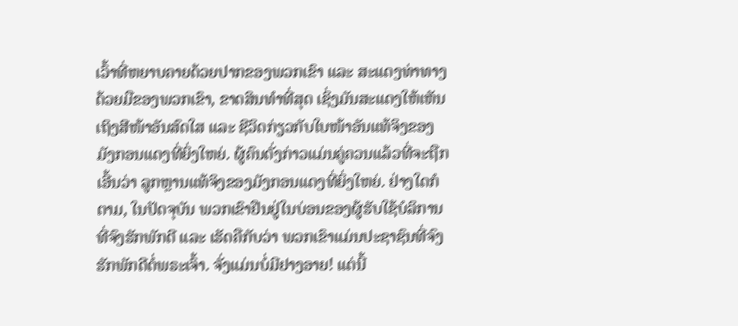ເວົ້າທີ່ຫຍາບຄາຍດ້ວຍປາກຂອງພວກເຂົາ ແລະ ສະແດງທ່າທາງດ້ວຍມືຂອງພວກເຂົາ, ຂາດສິນທໍາທີ່ສຸດ ເຊິ່ງມັນສະແດງໃຫ້ເຫັນເຖິງສີໜ້າອັນສົດໃສ ແລະ ຊີວິດກ່ຽວກັບໃບໜ້າອັນແທ້ຈິງຂອງມັງກອນແດງທີ່ຍິ່ງໃຫຍ່. ຜູ້ຄົນດັ່ງກ່າວແມ່ນຄູ່ຄວນແລ້ວທີ່ຈະຖືກເອີ້ນວ່າ ລູກຫຼານແທ້ຈິງຂອງມັງກອນແດງທີ່ຍິ່ງໃຫຍ່. ຢ່າງໃດກໍຕາມ, ໃນປັດຈຸບັນ ພວກເຂົາຢືນຢູ່ໃນບ່ອນຂອງຜູ້ຮັບໃຊ້ບໍລິການທີ່ຈົງຮັກພັກດີ ແລະ ເຮັດຄືກັບວ່າ ພວກເຂົາແມ່ນປະຊາຊົນທີ່ຈົງຮັກພັກດີຕໍ່ພຣະເຈົ້າ. ຈັ່ງແມ່ນບໍ່ມີຢາງອາຍ! ແຕ່ນີ້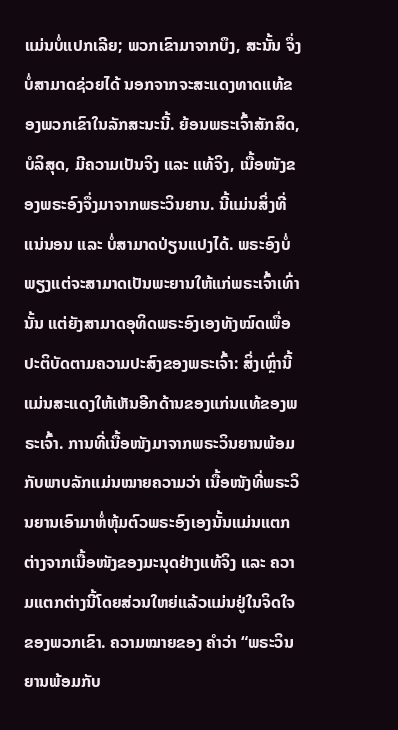ແມ່ນບໍ່ແປກເລີຍ; ພວກເຂົາມາຈາກບຶງ, ສະນັ້ນ ຈຶ່ງບໍ່ສາມາດຊ່ວຍໄດ້ ນອກຈາກຈະສະແດງທາດແທ້ຂອງພວກເຂົາໃນລັກສະນະນີ້. ຍ້ອນພຣະເຈົ້າສັກສິດ, ບໍລິສຸດ, ມີຄວາມເປັນຈິງ ແລະ ແທ້ຈິງ, ເນື້ອໜັງຂອງພຣະອົງຈຶ່ງມາຈາກພຣະວິນຍານ. ນີ້ແມ່ນສິ່ງທີ່ແນ່ນອນ ແລະ ບໍ່ສາມາດປ່ຽນແປງໄດ້. ພຣະອົງບໍ່ພຽງແຕ່ຈະສາມາດເປັນພະຍານໃຫ້ແກ່ພຣະເຈົ້າເທົ່ານັ້ນ ແຕ່ຍັງສາມາດອຸທິດພຣະອົງເອງທັງໝົດເພື່ອປະຕິບັດຕາມຄວາມປະສົງຂອງພຣະເຈົ້າ: ສິ່ງເຫຼົ່ານີ້ແມ່ນສະແດງໃຫ້ເຫັນອີກດ້ານຂອງແກ່ນແທ້ຂອງພຣະເຈົ້າ. ການທີ່ເນື້ອໜັງມາຈາກພຣະວິນຍານພ້ອມກັບພາບລັກແມ່ນໝາຍຄວາມວ່າ ເນື້ອໜັງທີ່ພຣະວິນຍານເອົາມາຫໍ່ຫຸ້ມຕົວພຣະອົງເອງນັ້ນແມ່ນແຕກຕ່າງຈາກເນື້ອໜັງຂອງມະນຸດຢ່າງແທ້ຈິງ ແລະ ຄວາມແຕກຕ່າງນີ້ໂດຍສ່ວນໃຫຍ່ແລ້ວແມ່ນຢູ່ໃນຈິດໃຈຂອງພວກເຂົາ. ຄວາມໝາຍຂອງ ຄໍາວ່າ “ພຣະວິນຍານພ້ອມກັບ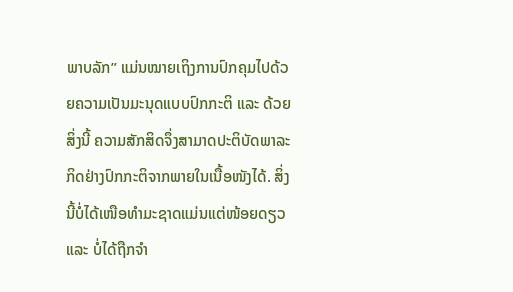ພາບລັກ” ແມ່ນໝາຍເຖິງການປົກຄຸມໄປດ້ວຍຄວາມເປັນມະນຸດແບບປົກກະຕິ ແລະ ດ້ວຍສິ່ງນີ້ ຄວາມສັກສິດຈຶ່ງສາມາດປະຕິບັດພາລະກິດຢ່າງປົກກະຕິຈາກພາຍໃນເນື້ອໜັງໄດ້. ສິ່ງນີ້ບໍ່ໄດ້ເໜືອທໍາມະຊາດແມ່ນແຕ່ໜ້ອຍດຽວ ແລະ ບໍ່ໄດ້ຖືກຈໍາ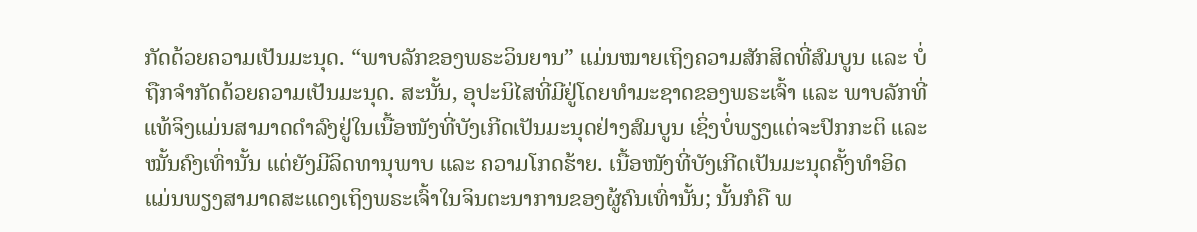ກັດດ້ວຍຄວາມເປັນມະນຸດ. “ພາບລັກຂອງພຣະວິນຍານ” ແມ່ນໝາຍເຖິງຄວາມສັກສິດທີ່ສົມບູນ ແລະ ບໍ່ຖືກຈໍາກັດດ້ວຍຄວາມເປັນມະນຸດ. ສະນັ້ນ, ອຸປະນິໄສທີ່ມີຢູ່ໂດຍທໍາມະຊາດຂອງພຣະເຈົ້າ ແລະ ພາບລັກທີ່ແທ້ຈິງແມ່ນສາມາດດໍາລົງຢູ່ໃນເນື້ອໜັງທີ່ບັງເກີດເປັນມະນຸດຢ່າງສົມບູນ ເຊິ່ງບໍ່ພຽງແຕ່ຈະປົກກະຕິ ແລະ ໝັ້ນຄົງເທົ່ານັ້ນ ແຕ່ຍັງມີລິດທານຸພາບ ແລະ ຄວາມໂກດຮ້າຍ. ເນື້ອໜັງທີ່ບັງເກີດເປັນມະນຸດຄັ້ງທໍາອິດແມ່ນພຽງສາມາດສະແດງເຖິງພຣະເຈົ້າໃນຈິນຕະນາການຂອງຜູ້ຄົນເທົ່ານັ້ນ; ນັ້ນກໍຄື ພ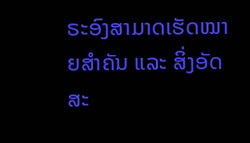ຣະອົງສາມາດເຮັດໝາຍສໍາຄັນ ແລະ ສິ່ງອັດສະ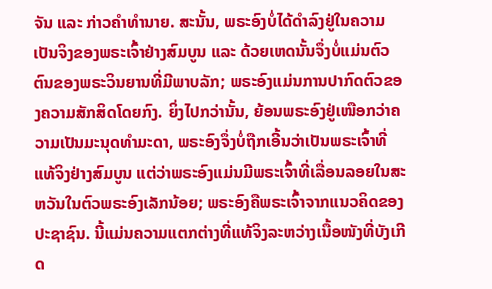ຈັນ ແລະ ກ່າວຄໍາທໍານາຍ. ສະນັ້ນ, ພຣະອົງບໍ່ໄດ້ດໍາລົງຢູ່ໃນຄວາມເປັນຈິງຂອງພຣະເຈົ້າຢ່າງສົມບູນ ແລະ ດ້ວຍເຫດນັ້ນຈຶ່ງບໍ່ແມ່ນຕົວຕົນຂອງພຣະວິນຍານທີ່ມີພາບລັກ; ພຣະອົງແມ່ນການປາກົດຕົວຂອງຄວາມສັກສິດໂດຍກົງ. ຍິ່ງໄປກວ່ານັ້ນ, ຍ້ອນພຣະອົງຢູ່ເໜືອກວ່າຄວາມເປັນມະນຸດທໍາມະດາ, ພຣະອົງຈຶ່ງບໍ່ຖືກເອີ້ນວ່າເປັນພຣະເຈົ້າທີ່ແທ້ຈິງຢ່າງສົມບູນ ແຕ່ວ່າພຣະອົງແມ່ນມີພຣະເຈົ້າທີ່ເລື່ອນລອຍໃນສະຫວັນໃນຕົວພຣະອົງເລັກນ້ອຍ; ພຣະອົງຄືພຣະເຈົ້າຈາກແນວຄິດຂອງປະຊາຊົນ. ນີ້ແມ່ນຄວາມແຕກຕ່າງທີ່ແທ້ຈິງລະຫວ່າງເນື້ອໜັງທີ່ບັງເກີດ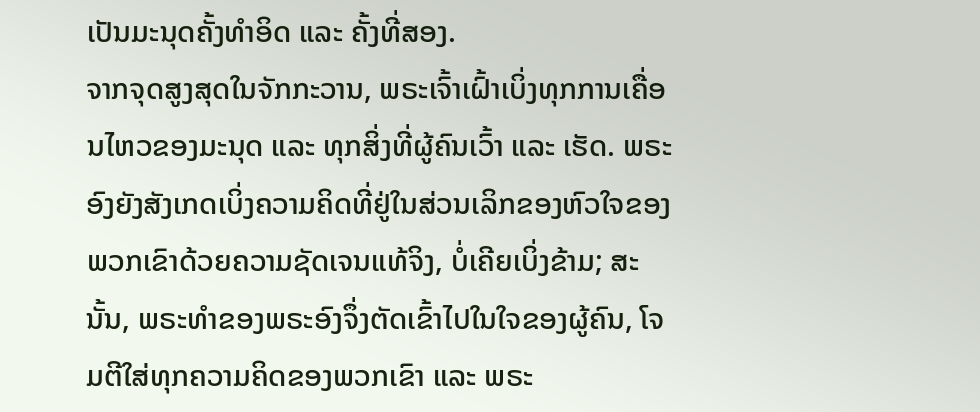ເປັນມະນຸດຄັ້ງທໍາອິດ ແລະ ຄັ້ງທີ່ສອງ.
ຈາກຈຸດສູງສຸດໃນຈັກກະວານ, ພຣະເຈົ້າເຝົ້າເບິ່ງທຸກການເຄື່ອນໄຫວຂອງມະນຸດ ແລະ ທຸກສິ່ງທີ່ຜູ້ຄົນເວົ້າ ແລະ ເຮັດ. ພຣະອົງຍັງສັງເກດເບິ່ງຄວາມຄິດທີ່ຢູ່ໃນສ່ວນເລິກຂອງຫົວໃຈຂອງພວກເຂົາດ້ວຍຄວາມຊັດເຈນແທ້ຈິງ, ບໍ່ເຄີຍເບິ່ງຂ້າມ; ສະນັ້ນ, ພຣະທໍາຂອງພຣະອົງຈຶ່ງຕັດເຂົ້າໄປໃນໃຈຂອງຜູ້ຄົນ, ໂຈມຕີໃສ່ທຸກຄວາມຄິດຂອງພວກເຂົາ ແລະ ພຣະ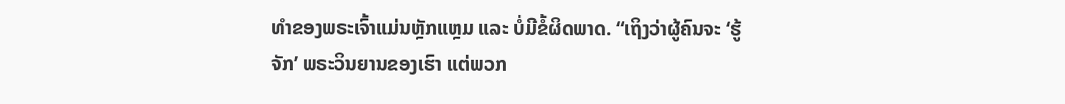ທໍາຂອງພຣະເຈົ້າແມ່ນຫຼັກແຫຼມ ແລະ ບໍ່ມີຂໍ້ຜິດພາດ. “ເຖິງວ່າຜູ້ຄົນຈະ ‘ຮູ້ຈັກ’ ພຣະວິນຍານຂອງເຮົາ ແຕ່ພວກ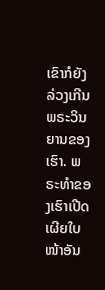ເຂົາກໍຍັງລ່ວງເກີນພຣະວິນຍານຂອງເຮົາ. ພຣະທໍາຂອງເຮົາເປີດເຜີຍໃບໜ້າອັນ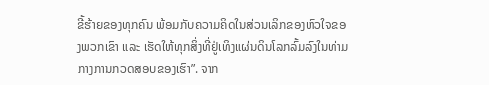ຂີ້ຮ້າຍຂອງທຸກຄົນ ພ້ອມກັບຄວາມຄິດໃນສ່ວນເລິກຂອງຫົວໃຈຂອງພວກເຂົາ ແລະ ເຮັດໃຫ້ທຸກສິ່ງທີ່ຢູ່ເທິງແຜ່ນດິນໂລກລົ້ມລົງໃນທ່າມກາງການກວດສອບຂອງເຮົາ”. ຈາກ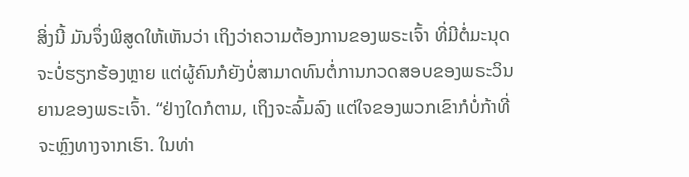ສິ່ງນີ້ ມັນຈຶ່ງພິສູດໃຫ້ເຫັນວ່າ ເຖິງວ່າຄວາມຕ້ອງການຂອງພຣະເຈົ້າ ທີ່ມີຕໍ່ມະນຸດຈະບໍ່ຮຽກຮ້ອງຫຼາຍ ແຕ່ຜູ້ຄົນກໍຍັງບໍ່ສາມາດທົນຕໍ່ການກວດສອບຂອງພຣະວິນຍານຂອງພຣະເຈົ້າ. “ຢ່າງໃດກໍຕາມ, ເຖິງຈະລົ້ມລົງ ແຕ່ໃຈຂອງພວກເຂົາກໍບໍ່ກ້າທີ່ຈະຫຼົງທາງຈາກເຮົາ. ໃນທ່າ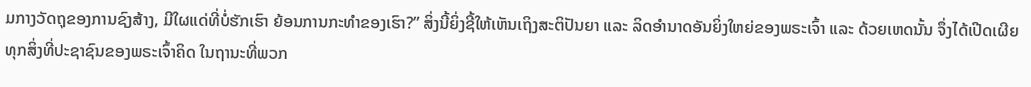ມກາງວັດຖຸຂອງການຊົງສ້າງ, ມີໃຜແດ່ທີ່ບໍ່ຮັກເຮົາ ຍ້ອນການກະທໍາຂອງເຮົາ?” ສິ່ງນີ້ຍິ່ງຊີ້ໃຫ້ເຫັນເຖິງສະຕິປັນຍາ ແລະ ລິດອໍານາດອັນຍິ່ງໃຫຍ່ຂອງພຣະເຈົ້າ ແລະ ດ້ວຍເຫດນັ້ນ ຈຶ່ງໄດ້ເປີດເຜີຍທຸກສິ່ງທີ່ປະຊາຊົນຂອງພຣະເຈົ້າຄິດ ໃນຖານະທີ່ພວກ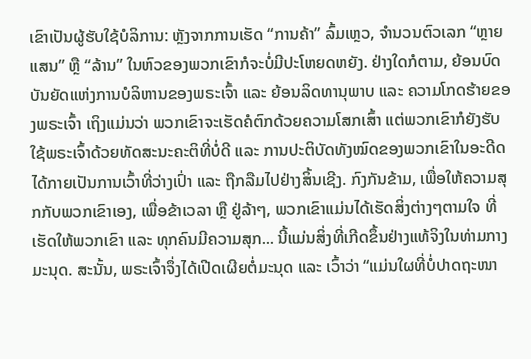ເຂົາເປັນຜູ້ຮັບໃຊ້ບໍລິການ: ຫຼັງຈາກການເຮັດ “ການຄ້າ” ລົ້ມເຫຼວ, ຈໍານວນຕົວເລກ “ຫຼາຍແສນ” ຫຼື “ລ້ານ” ໃນຫົວຂອງພວກເຂົາກໍຈະບໍ່ມີປະໂຫຍດຫຍັງ. ຢ່າງໃດກໍຕາມ, ຍ້ອນບົດບັນຍັດແຫ່ງການບໍລິຫານຂອງພຣະເຈົ້າ ແລະ ຍ້ອນລິດທານຸພາບ ແລະ ຄວາມໂກດຮ້າຍຂອງພຣະເຈົ້າ ເຖິງແມ່ນວ່າ ພວກເຂົາຈະເຮັດຄໍຕົກດ້ວຍຄວາມໂສກເສົ້າ ແຕ່ພວກເຂົາກໍຍັງຮັບໃຊ້ພຣະເຈົ້າດ້ວຍທັດສະນະຄະຕິທີ່ບໍ່ດີ ແລະ ການປະຕິບັດທັງໝົດຂອງພວກເຂົາໃນອະດີດໄດ້ກາຍເປັນການເວົ້າທີ່ວ່າງເປົ່າ ແລະ ຖືກລືມໄປຢ່າງສິ້ນເຊີງ. ກົງກັນຂ້າມ, ເພື່ອໃຫ້ຄວາມສຸກກັບພວກເຂົາເອງ, ເພື່ອຂ້າເວລາ ຫຼື ຢູ່ລ້າໆ, ພວກເຂົາແມ່ນໄດ້ເຮັດສິ່ງຕ່າງໆຕາມໃຈ ທີ່ເຮັດໃຫ້ພວກເຂົາ ແລະ ທຸກຄົນມີຄວາມສຸກ... ນີ້ແມ່ນສິ່ງທີ່ເກີດຂຶ້ນຢ່າງແທ້ຈິງໃນທ່າມກາງມະນຸດ. ສະນັ້ນ, ພຣະເຈົ້າຈຶ່ງໄດ້ເປີດເຜີຍຕໍ່ມະນຸດ ແລະ ເວົ້າວ່າ “ແມ່ນໃຜທີ່ບໍ່ປາດຖະໜາ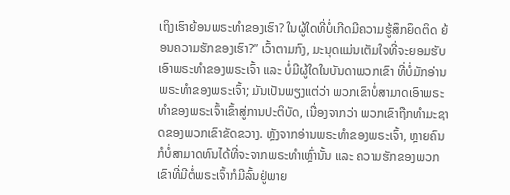ເຖິງເຮົາຍ້ອນພຣະທໍາຂອງເຮົາ? ໃນຜູ້ໃດທີ່ບໍ່ເກີດມີຄວາມຮູ້ສຶກຍຶດຕິດ ຍ້ອນຄວາມຮັກຂອງເຮົາ?” ເວົ້າຕາມກົງ, ມະນຸດແມ່ນເຕັມໃຈທີ່ຈະຍອມຮັບເອົາພຣະທໍາຂອງພຣະເຈົ້າ ແລະ ບໍ່ມີຜູ້ໃດໃນບັນດາພວກເຂົາ ທີ່ບໍ່ມັກອ່ານພຣະທໍາຂອງພຣະເຈົ້າ; ມັນເປັນພຽງແຕ່ວ່າ ພວກເຂົາບໍ່ສາມາດເອົາພຣະທໍາຂອງພຣະເຈົ້າເຂົ້າສູ່ການປະຕິບັດ, ເນື່ອງຈາກວ່າ ພວກເຂົາຖືກທໍາມະຊາດຂອງພວກເຂົາຂັດຂວາງ. ຫຼັງຈາກອ່ານພຣະທໍາຂອງພຣະເຈົ້າ, ຫຼາຍຄົນກໍບໍ່ສາມາດທົນໄດ້ທີ່ຈະຈາກພຣະທໍາເຫຼົ່ານັ້ນ ແລະ ຄວາມຮັກຂອງພວກເຂົາທີ່ມີຕໍ່ພຣະເຈົ້າກໍມີລົ້ນຢູ່ພາຍ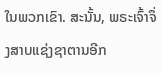ໃນພວກເຂົາ. ສະນັ້ນ, ພຣະເຈົ້າຈຶ່ງສາບແຊ່ງຊາຕານອີກ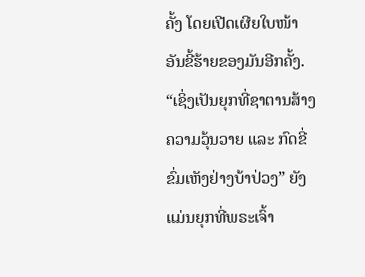ຄັ້ງ ໂດຍເປີດເຜີຍໃບໜ້າອັນຂີ້ຮ້າຍຂອງມັນອີກຄັ້ງ. “ເຊິ່ງເປັນຍຸກທີ່ຊາຕານສ້າງຄວາມວຸ້ນວາຍ ແລະ ກົດຂີ່ຂົ່ມເຫັງຢ່າງບ້າປ່ວງ” ຍັງແມ່ນຍຸກທີ່ພຣະເຈົ້າ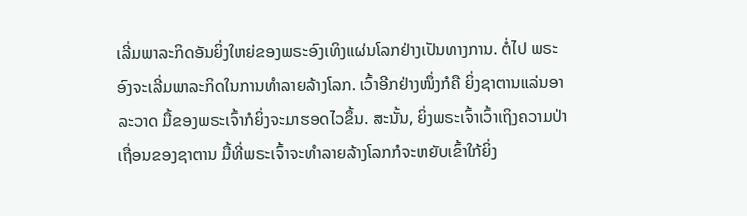ເລີ່ມພາລະກິດອັນຍິ່ງໃຫຍ່ຂອງພຣະອົງເທິງແຜ່ນໂລກຢ່າງເປັນທາງການ. ຕໍ່ໄປ ພຣະອົງຈະເລີ່ມພາລະກິດໃນການທໍາລາຍລ້າງໂລກ. ເວົ້າອີກຢ່າງໜຶ່ງກໍຄື ຍິ່ງຊາຕານແລ່ນອາລະວາດ ມື້ຂອງພຣະເຈົ້າກໍຍິ່ງຈະມາຮອດໄວຂຶ້ນ. ສະນັ້ນ, ຍິ່ງພຣະເຈົ້າເວົ້າເຖິງຄວາມປ່າເຖື່ອນຂອງຊາຕານ ມື້ທີ່ພຣະເຈົ້າຈະທໍາລາຍລ້າງໂລກກໍຈະຫຍັບເຂົ້າໃກ້ຍິ່ງ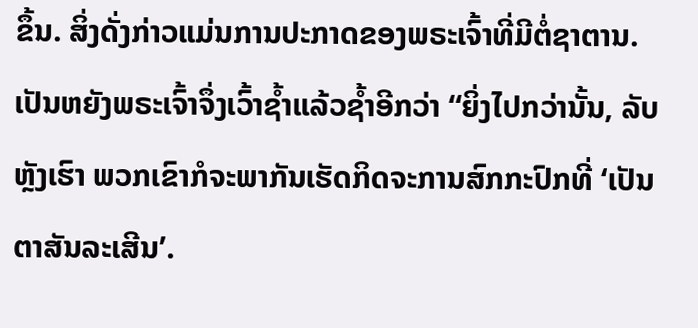ຂຶ້ນ. ສິ່ງດັ່ງກ່າວແມ່ນການປະກາດຂອງພຣະເຈົ້າທີ່ມີຕໍ່ຊາຕານ.
ເປັນຫຍັງພຣະເຈົ້າຈຶ່ງເວົ້າຊໍ້າແລ້ວຊໍ້າອີກວ່າ “ຍິ່ງໄປກວ່ານັ້ນ, ລັບຫຼັງເຮົາ ພວກເຂົາກໍຈະພາກັນເຮັດກິດຈະການສົກກະປົກທີ່ ‘ເປັນຕາສັນລະເສີນ’.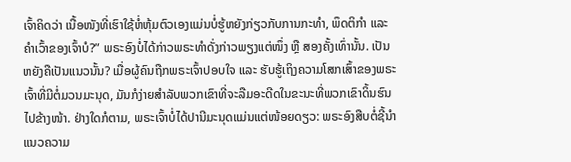ເຈົ້າຄິດວ່າ ເນື້ອໜັງທີ່ເຮົາໃຊ້ຫໍ່ຫຸ້ມຕົວເອງແມ່ນບໍ່ຮູ້ຫຍັງກ່ຽວກັບການກະທໍາ, ພຶດຕິກໍາ ແລະ ຄໍາເວົ້າຂອງເຈົ້າບໍ?” ພຣະອົງບໍ່ໄດ້ກ່າວພຣະທໍາດັ່ງກ່າວພຽງແຕ່ໜຶ່ງ ຫຼື ສອງຄັ້ງເທົ່ານັ້ນ. ເປັນຫຍັງຄືເປັນແນວນັ້ນ? ເມື່ອຜູ້ຄົນຖືກພຣະເຈົ້າປອບໃຈ ແລະ ຮັບຮູ້ເຖິງຄວາມໂສກເສົ້າຂອງພຣະເຈົ້າທີ່ມີຕໍ່ມວນມະນຸດ, ມັນກໍງ່າຍສໍາລັບພວກເຂົາທີ່ຈະລືມອະດີດໃນຂະນະທີ່ພວກເຂົາດິ້ນຮົນໄປຂ້າງໜ້າ. ຢ່າງໃດກໍຕາມ, ພຣະເຈົ້າບໍ່ໄດ້ປານີມະນຸດແມ່ນແຕ່ໜ້ອຍດຽວ: ພຣະອົງສືບຕໍ່ຊີ້ນໍາແນວຄວາມ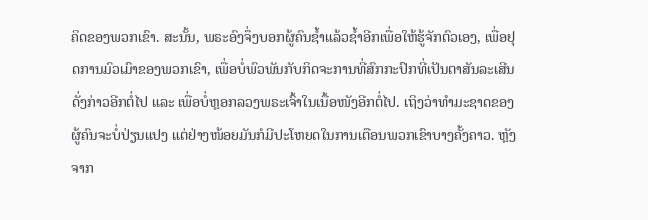ຄິດຂອງພວກເຂົາ. ສະນັ້ນ, ພຣະອົງຈຶ່ງບອກຜູ້ຄົນຊໍ້າແລ້ວຊໍ້າອີກເພື່ອໃຫ້ຮູ້ຈັກຕົວເອງ, ເພື່ອຢຸດການມົວເມົາຂອງພວກເຂົາ, ເພື່ອບໍ່ພົວພັນກັບກິດຈະການທີ່ສົກກະປົກທີ່ເປັນຕາສັນລະເສີນດັ່ງກ່າວອີກຕໍ່ໄປ ແລະ ເພື່ອບໍ່ຫຼອກລວງພຣະເຈົ້າໃນເນື້ອໜັງອີກຕໍ່ໄປ. ເຖິງວ່າທໍາມະຊາດຂອງຜູ້ຄົນຈະບໍ່ປ່ຽນແປງ ແຕ່ຢ່າງໜ້ອຍມັນກໍມີປະໂຫຍດໃນການເຕືອນພວກເຂົາບາງຄັ້ງຄາວ. ຫຼັງຈາກ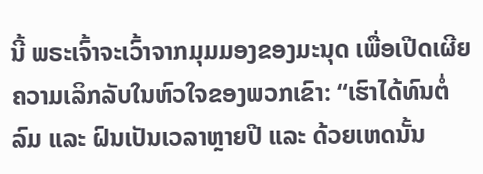ນີ້ ພຣະເຈົ້າຈະເວົ້າຈາກມຸມມອງຂອງມະນຸດ ເພື່ອເປີດເຜີຍຄວາມເລິກລັບໃນຫົວໃຈຂອງພວກເຂົາ: “ເຮົາໄດ້ທົນຕໍ່ລົມ ແລະ ຝົນເປັນເວລາຫຼາຍປີ ແລະ ດ້ວຍເຫດນັ້ນ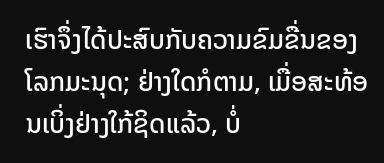ເຮົາຈຶ່ງໄດ້ປະສົບກັບຄວາມຂົມຂື່ນຂອງໂລກມະນຸດ; ຢ່າງໃດກໍຕາມ, ເມື່ອສະທ້ອນເບິ່ງຢ່າງໃກ້ຊິດແລ້ວ, ບໍ່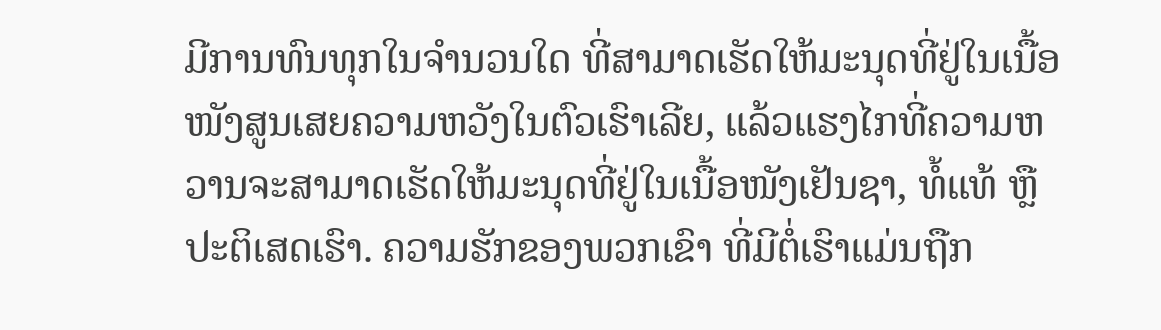ມີການທົນທຸກໃນຈໍານວນໃດ ທີ່ສາມາດເຮັດໃຫ້ມະນຸດທີ່ຢູ່ໃນເນື້ອໜັງສູນເສຍຄວາມຫວັງໃນຕົວເຮົາເລີຍ, ແລ້ວແຮງໄກທີ່ຄວາມຫວານຈະສາມາດເຮັດໃຫ້ມະນຸດທີ່ຢູ່ໃນເນື້ອໜັງເຢັນຊາ, ທໍ້ແທ້ ຫຼື ປະຕິເສດເຮົາ. ຄວາມຮັກຂອງພວກເຂົາ ທີ່ມີຕໍ່ເຮົາແມ່ນຖືກ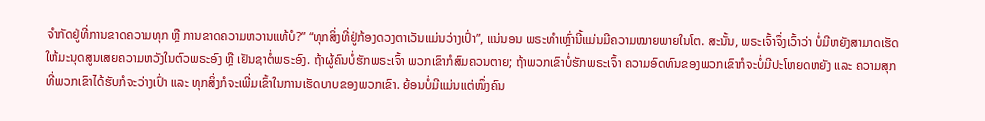ຈໍາກັດຢູ່ທີ່ການຂາດຄວາມທຸກ ຫຼື ການຂາດຄວາມຫວານແທ້ບໍ?” “ທຸກສິ່ງທີ່ຢູ່ກ້ອງດວງຕາເວັນແມ່ນວ່າງເປົ່າ”, ແນ່ນອນ ພຣະທໍາເຫຼົ່ານີ້ແມ່ນມີຄວາມໝາຍພາຍໃນໂຕ. ສະນັ້ນ, ພຣະເຈົ້າຈຶ່ງເວົ້າວ່າ ບໍ່ມີຫຍັງສາມາດເຮັດໃຫ້ມະນຸດສູນເສຍຄວາມຫວັງໃນຕົວພຣະອົງ ຫຼື ເຢັນຊາຕໍ່ພຣະອົງ. ຖ້າຜູ້ຄົນບໍ່ຮັກພຣະເຈົ້າ ພວກເຂົາກໍສົມຄວນຕາຍ; ຖ້າພວກເຂົາບໍ່ຮັກພຣະເຈົ້າ ຄວາມອົດທົນຂອງພວກເຂົາກໍຈະບໍ່ມີປະໂຫຍດຫຍັງ ແລະ ຄວາມສຸກທີ່ພວກເຂົາໄດ້ຮັບກໍຈະວ່າງເປົ່າ ແລະ ທຸກສິ່ງກໍຈະເພີ່ມເຂົ້າໃນການເຮັດບາບຂອງພວກເຂົາ. ຍ້ອນບໍ່ມີແມ່ນແຕ່ໜຶ່ງຄົນ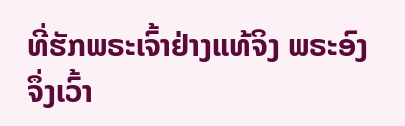ທີ່ຮັກພຣະເຈົ້າຢ່າງແທ້ຈິງ ພຣະອົງຈຶ່ງເວົ້າ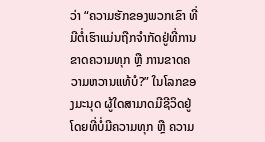ວ່າ “ຄວາມຮັກຂອງພວກເຂົາ ທີ່ມີຕໍ່ເຮົາແມ່ນຖືກຈໍາກັດຢູ່ທີ່ການຂາດຄວາມທຸກ ຫຼື ການຂາດຄວາມຫວານແທ້ບໍ?” ໃນໂລກຂອງມະນຸດ ຜູ້ໃດສາມາດມີຊີວິດຢູ່ໂດຍທີ່ບໍ່ມີຄວາມທຸກ ຫຼື ຄວາມ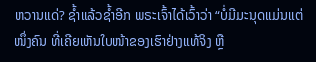ຫວານແດ່? ຊໍ້າແລ້ວຊໍ້າອີກ ພຣະເຈົ້າໄດ້ເວົ້າວ່າ “ບໍ່ມີມະນຸດແມ່ນແຕ່ໜຶ່ງຄົນ ທີ່ເຄີຍເຫັນໃບໜ້າຂອງເຮົາຢ່າງແທ້ຈິງ ຫຼື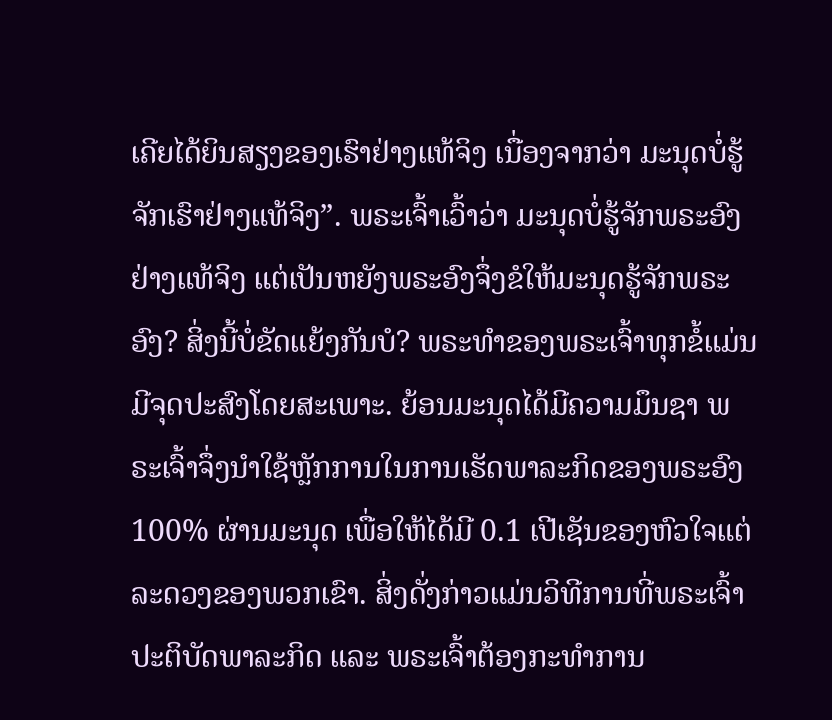ເຄີຍໄດ້ຍິນສຽງຂອງເຮົາຢ່າງແທ້ຈິງ ເນື່ອງຈາກວ່າ ມະນຸດບໍ່ຮູ້ຈັກເຮົາຢ່າງແທ້ຈິງ”. ພຣະເຈົ້າເວົ້າວ່າ ມະນຸດບໍ່ຮູ້ຈັກພຣະອົງຢ່າງແທ້ຈິງ ແຕ່ເປັນຫຍັງພຣະອົງຈຶ່ງຂໍໃຫ້ມະນຸດຮູ້ຈັກພຣະອົງ? ສິ່ງນີ້ບໍ່ຂັດແຍ້ງກັນບໍ? ພຣະທໍາຂອງພຣະເຈົ້າທຸກຂໍ້ແມ່ນມີຈຸດປະສົງໂດຍສະເພາະ. ຍ້ອນມະນຸດໄດ້ມີຄວາມມຶນຊາ ພຣະເຈົ້າຈຶ່ງນໍາໃຊ້ຫຼັກການໃນການເຮັດພາລະກິດຂອງພຣະອົງ 100% ຜ່ານມະນຸດ ເພື່ອໃຫ້ໄດ້ມີ 0.1 ເປີເຊັນຂອງຫົວໃຈແຕ່ລະດວງຂອງພວກເຂົາ. ສິ່ງດັ່ງກ່າວແມ່ນວິທີການທີ່ພຣະເຈົ້າປະຕິບັດພາລະກິດ ແລະ ພຣະເຈົ້າຕ້ອງກະທໍາການ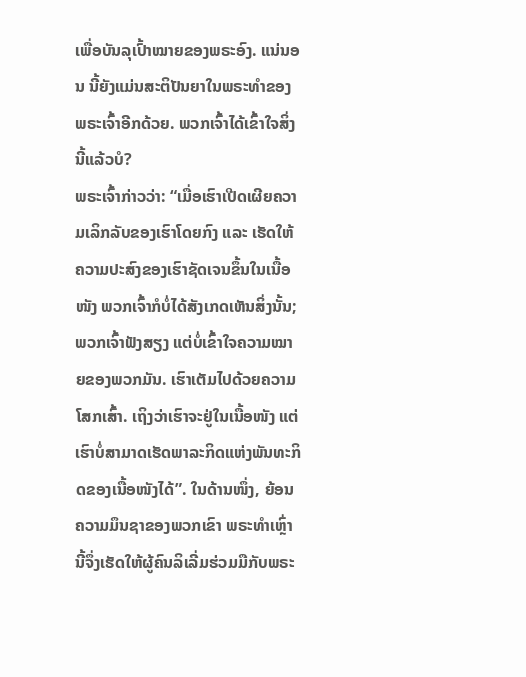ເພື່ອບັນລຸເປົ້າໝາຍຂອງພຣະອົງ. ແນ່ນອນ ນີ້ຍັງແມ່ນສະຕິປັນຍາໃນພຣະທໍາຂອງພຣະເຈົ້າອີກດ້ວຍ. ພວກເຈົ້າໄດ້ເຂົ້າໃຈສິ່ງນີ້ແລ້ວບໍ?
ພຣະເຈົ້າກ່າວວ່າ: “ເມື່ອເຮົາເປີດເຜີຍຄວາມເລິກລັບຂອງເຮົາໂດຍກົງ ແລະ ເຮັດໃຫ້ຄວາມປະສົງຂອງເຮົາຊັດເຈນຂຶ້ນໃນເນື້ອໜັງ ພວກເຈົ້າກໍບໍ່ໄດ້ສັງເກດເຫັນສິ່ງນັ້ນ; ພວກເຈົ້າຟັງສຽງ ແຕ່ບໍ່ເຂົ້າໃຈຄວາມໝາຍຂອງພວກມັນ. ເຮົາເຕັມໄປດ້ວຍຄວາມໂສກເສົ້າ. ເຖິງວ່າເຮົາຈະຢູ່ໃນເນື້ອໜັງ ແຕ່ເຮົາບໍ່ສາມາດເຮັດພາລະກິດແຫ່ງພັນທະກິດຂອງເນື້ອໜັງໄດ້”. ໃນດ້ານໜຶ່ງ, ຍ້ອນຄວາມມຶນຊາຂອງພວກເຂົາ ພຣະທໍາເຫຼົ່ານີ້ຈຶ່ງເຮັດໃຫ້ຜູ້ຄົນລິເລີ່ມຮ່ວມມືກັບພຣະ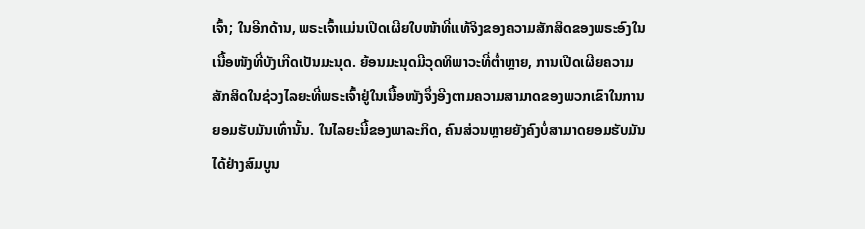ເຈົ້າ; ໃນອີກດ້ານ, ພຣະເຈົ້າແມ່ນເປີດເຜີຍໃບໜ້າທີ່ແທ້ຈິງຂອງຄວາມສັກສິດຂອງພຣະອົງໃນເນື້ອໜັງທີ່ບັງເກີດເປັນມະນຸດ. ຍ້ອນມະນຸດມີວຸດທິພາວະທີ່ຕໍ່າຫຼາຍ, ການເປີດເຜີຍຄວາມສັກສິດໃນຊ່ວງໄລຍະທີ່ພຣະເຈົ້າຢູ່ໃນເນື້ອໜັງຈຶ່ງອີງຕາມຄວາມສາມາດຂອງພວກເຂົາໃນການຍອມຮັບມັນເທົ່ານັ້ນ. ໃນໄລຍະນີ້ຂອງພາລະກິດ, ຄົນສ່ວນຫຼາຍຍັງຄົງບໍ່ສາມາດຍອມຮັບມັນໄດ້ຢ່າງສົມບູນ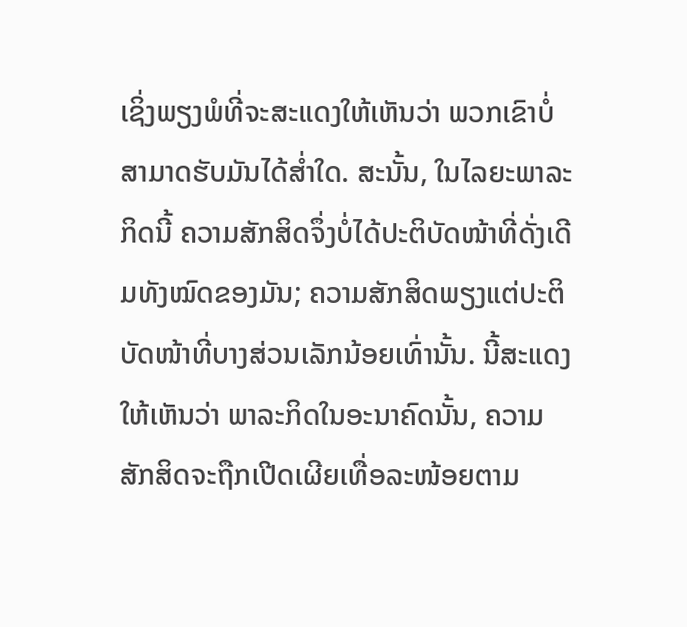ເຊິ່ງພຽງພໍທີ່ຈະສະແດງໃຫ້ເຫັນວ່າ ພວກເຂົາບໍ່ສາມາດຮັບມັນໄດ້ສໍ່າໃດ. ສະນັ້ນ, ໃນໄລຍະພາລະກິດນີ້ ຄວາມສັກສິດຈຶ່ງບໍ່ໄດ້ປະຕິບັດໜ້າທີ່ດັ່ງເດີມທັງໝົດຂອງມັນ; ຄວາມສັກສິດພຽງແຕ່ປະຕິບັດໜ້າທີ່ບາງສ່ວນເລັກນ້ອຍເທົ່ານັ້ນ. ນີ້ສະແດງໃຫ້ເຫັນວ່າ ພາລະກິດໃນອະນາຄົດນັ້ນ, ຄວາມສັກສິດຈະຖືກເປີດເຜີຍເທື່ອລະໜ້ອຍຕາມ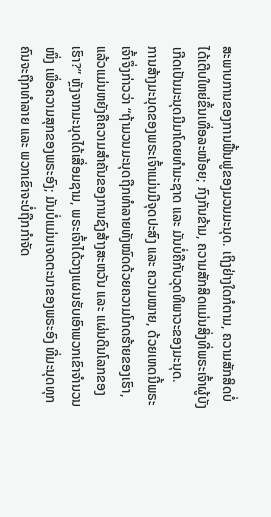ສະພາບການຂອງການຟື້ນຟູຂອງມວນມະນຸດ. ເຖິງຢ່າງໃດກໍຕາມ, ຄວາມສັກສິດບໍ່ໄດ້ເຕີບໃຫຍ່ຂຶ້ນເທື່ອລະໜ້ອຍ; ກົງກັນຂ້າມ, ຄວາມສັກສິດແມ່ນສິ່ງທີ່ພຣະເຈົ້າຜູ້ບັງເກີດເປັນມະນຸດມີມາໂດຍທໍາມະຊາດ ແລະ ມັນບໍ່ຄືກັບວຸດທິພາວະຂອງມະນຸດ.
ການສ້າງມະນຸດຂອງພຣະເຈົ້າແມ່ນມີຈຸດປະສົງ ແລະ ຄວາມໝາຍ, ດ້ວຍເຫດນີ້ພຣະເຈົ້າຈຶ່ງກ່າວວ່າ “ຖ້າມວນມະນຸດຖືກທໍາລາຍທັງໝົດດ້ວຍຄວາມໂກດຮ້າຍຂອງເຮົາ, ແລ້ວແມ່ນຫຍັງຄືຄວາມສໍາຄັນຂອງການຊົງສ້າງສະຫວັນ ແລະ ແຜ່ນດິນໂລກຂອງເຮົາ?” ຫຼັງຈາກມະນຸດໄດ້ເສື່ອມຊາມ, ພຣະເຈົ້າໄດ້ວາງແຜນຮັບເອົາພວກເຂົາຈໍານວນໜຶ່ງ ເພື່ອຄວາມສຸກຂອງພຣະອົງ; ມັນບໍ່ແມ່ນເຈດຕະນາຂອງພຣະອົງ ທີ່ມະນຸດທຸກຄົນຈະຖືກທໍາລາຍ ແລະ ພວກເຂົາຈະບໍ່ຖືກກໍາຈັດ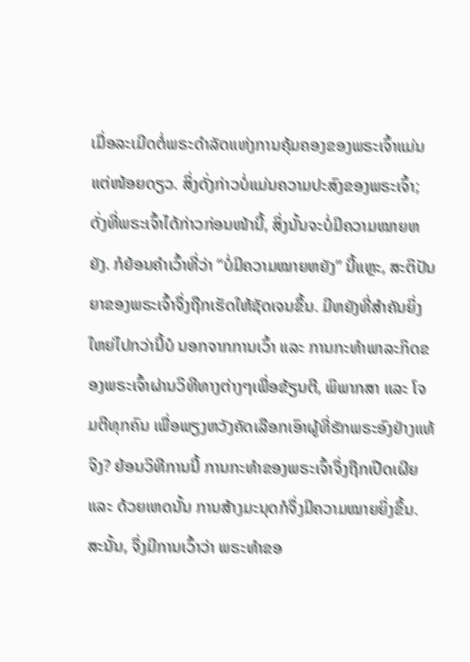ເມື່ອລະເມີດຕໍ່ພຣະດໍາລັດແຫ່ງການຄຸ້ມຄອງຂອງພຣະເຈົ້າແມ່ນແຕ່ໜ້ອຍດຽວ. ສິ່ງດັ່ງກ່າວບໍ່ແມ່ນຄວາມປະສົງຂອງພຣະເຈົ້າ; ດັ່ງທີ່ພຣະເຈົ້າໄດ້ກ່າວກ່ອນໜ້ານີ້, ສິ່ງນັ້ນຈະບໍ່ມີຄວາມໝາຍຫຍັງ. ກໍຍ້ອນຄໍາເວົ້າທີ່ວ່າ “ບໍ່ມີຄວາມໝາຍຫຍັງ” ນີ້ແຫຼະ, ສະຕິປັນຍາຂອງພຣະເຈົ້າຈຶ່ງຖືກເຮັດໃຫ້ຊັດເຈນຂຶ້ນ. ມີຫຍັງທີ່ສໍາຄັນຍິ່ງໃຫຍ່ໄປກວ່ານີ້ບໍ ນອກຈາກການເວົ້າ ແລະ ການກະທໍາພາລະກິດຂອງພຣະເຈົ້າຜ່ານວິທີທາງຕ່າງໆເພື່ອຂ້ຽນຕີ, ພິພາກສາ ແລະ ໂຈມຕີທຸກຄົນ ເພື່ອພຽງຫວັງຄັດເລືອກເອົາຜູ້ທີ່ຮັກພຣະອົງຢ່າງແທ້ຈິງ? ຍ້ອນວິທີການນີ້ ການກະທໍາຂອງພຣະເຈົ້າຈຶ່ງຖືກເປີດເຜີຍ ແລະ ດ້ວຍເຫດນັ້ນ ການສ້າງມະນຸດກໍຈຶ່ງມີຄວາມໝາຍຍິ່ງຂຶ້ນ. ສະນັ້ນ, ຈຶ່ງມີການເວົ້າວ່າ ພຣະທໍາຂອ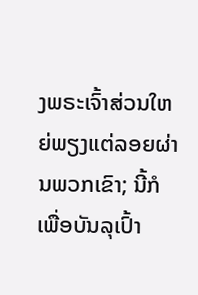ງພຣະເຈົ້າສ່ວນໃຫຍ່ພຽງແຕ່ລອຍຜ່ານພວກເຂົາ; ນີ້ກໍເພື່ອບັນລຸເປົ້າ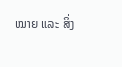ໝາຍ ແລະ ສິ່ງ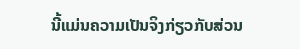ນີ້ແມ່ນຄວາມເປັນຈິງກ່ຽວກັບສ່ວນ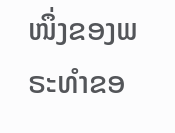ໜຶ່ງຂອງພຣະທໍາຂອ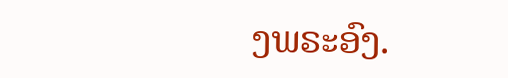ງພຣະອົງ.